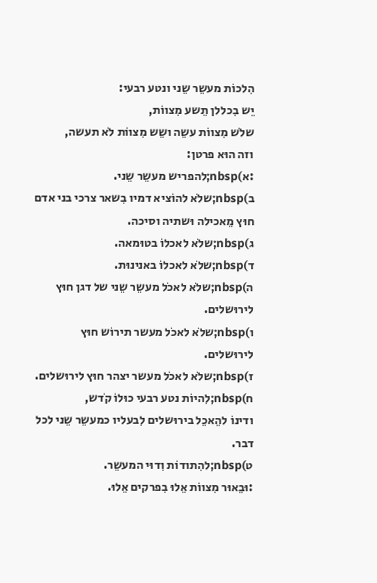הִלכוֹת מעשֵר שֵני ונטע רבעי:
יֵש בִכללן תֵשע מִצווֹת,
שלֹש מִצווֹת עשֵה ושֵש מִצווֹת לֹא תעשה,
וזה הוּא פרטן:
:א)nbsp;להפריש מעשֵר שֵני.
ב)nbsp;שלֹא להוֹציא דמיו בִשאר צרכי בני אדם חוּץ מֵאכילה וּשתיה וסיכה.
ג)nbsp;שלֹא לאכלוֹ בטוּמאה.
ד)nbsp;שלֹא לאכלוֹ באנינוּת.
ה)nbsp;שלֹא לאכֹל מעשֵר שֵני של דגן חוּץ לירוּשלים.
ו)nbsp;שלֹא לאכֹל מעשר תירוֹש חוּץ לירוּשלים.
ז)nbsp;שלֹא לאכֹל מעשר יצהר חוּץ לירוּשלים.
ח)nbsp;לִהיוֹת נטע רבעי כוּלוֹ קֹדש,
ודינוֹ להֵאכֵל בירוּשלים לִבעליו כמעשֵר שֵני לכל דבר.
ט)nbsp;להִתודוֹת וִדוּי המעשֵר.
:וּבֵאוּר מִצווֹת אֵלוּ בִפרקים אֵלוּ.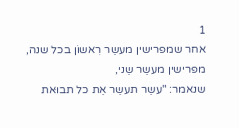1
אחר שמפרישין מעשֵר רִאשוֹן בכל שנה,
מפרישין מעשֵר שֵני,
שנאמר: "עשֵר תעשֵר אֵת כל תבוּאת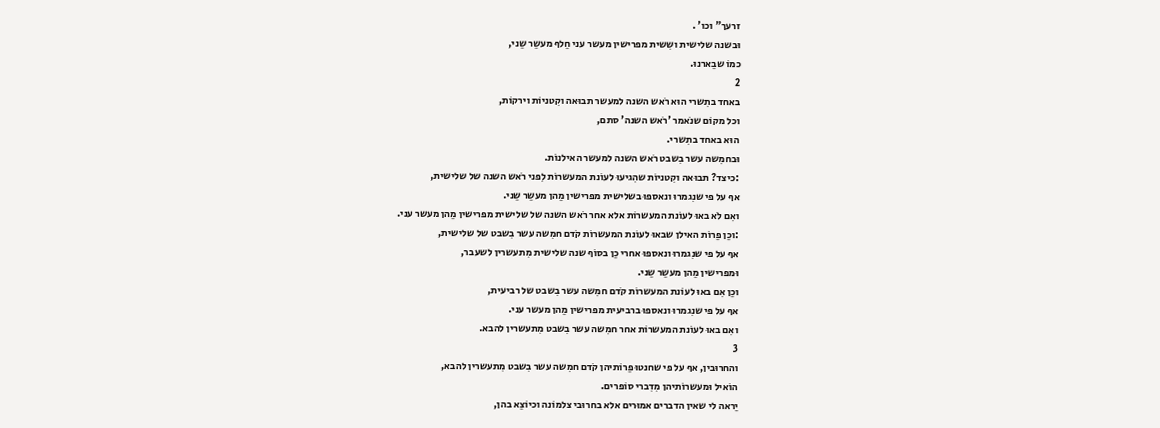זרעך" וכו' .
וּבשנה שלישית ושִשית מפרישין מעשר עני חֵלף מעשֵר שֵני,
כמוֹ שבֵארנוּ.
2
באחד בתִשרי הוּא רֹאש השנה למעשר תבוּאה וקִטניוֹת וירקוֹת,
וכל מקוֹם שנֹאמר 'רֹאש השנה' סתם,
הוּא באחד בתִשרי.
וּבחמִשה עשר בִשבט רֹאש השנה למעשר האילנוֹת.
:כיצד? תבוּאה וקִטניוֹת שהִגיעוּ לעוֹנת המעשרוֹת לִפני רֹאש השנה של שלישית,
אף על פי שנִגמרוּ ונאספוּ בשלישית מפרישין מֵהן מעשֵר שֵני.
ואִם לֹא באוּ לעוֹנת המעשרוֹת אלא אחר רֹאש השנה של שלישית מפרישין מֵהן מעשר עני.
:וכֵן פֵרוֹת האילן שבאוּ לעוֹנת המעשרוֹת קֹדם חמִשה עשר בִשבט של שלישית,
אף על פי שנִגמרוּ ונאספוּ אחרי כֵן בסוֹף שנה שלישית מִתעשרין לשעבר,
וּמפרישין מֵהן מעשֵר שֵני.
וכֵן אִם באוּ לעוֹנת המעשרוֹת קֹדם חמִשה עשר בִשבט של רביעית,
אף על פי שנִגמרוּ ונאספוּ ברביעית מפרישין מֵהן מעשר עני.
ואִם באוּ לעוֹנת המעשרוֹת אחר חמִשה עשר בִשבט מִתעשרין להבא.
3
והחרוּבין, אף על פי שחנטוּ פֵרוֹתיהן קֹדם חמִשה עשר בִשבט מִתעשרין להבא,
הוֹאיל וּמעשרוֹתיהן מִדִברי סוֹפרים.
יֵראה לי שאין הדברים אמוּרים אלא בחרוּבי צלמוֹנה וכיוֹצֵא בהן,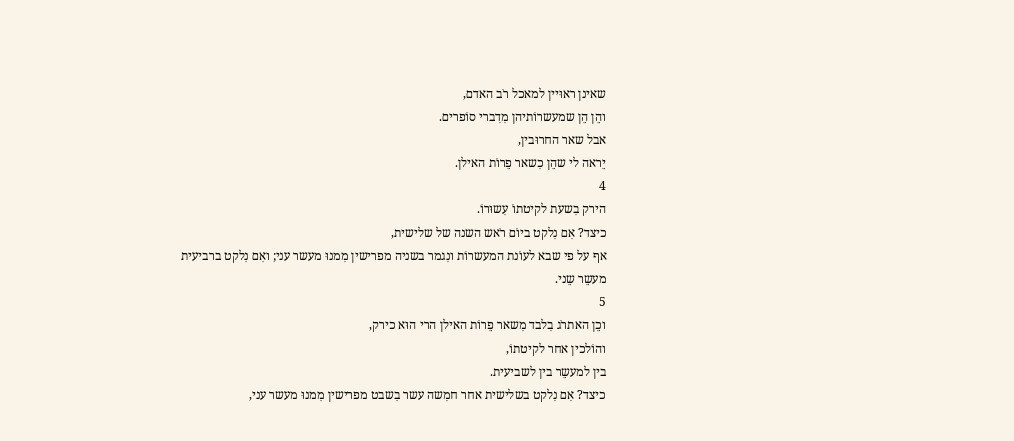שאינן ראוּיין למאכל רֹב האדם,
והֵן הֵן שמעשרוֹתיהן מִדִברי סוֹפרים.
אבל שאר החרוּבין,
יֵראה לי שהֵן כִשאר פֵרוֹת האילן.
4
הירק בִשעת לקיטתוֹ עִשוּרוֹ.
כיצד? אִם נִלקט ביוֹם רֹאש השנה של שלישית,
אף על פי שבא לעוֹנת המעשרוֹת ונִגמר בשניה מפרישין מִמנוּ מעשר עני; ואִם נִלקט ברביעית מעשֵר שֵני.
5
וכֵן האתרֹג בִלבד מִשאר פֵרוֹת האילן הרי הוּא כירק,
והוֹלכין אחר לקיטתוֹ,
בין למעשֵר בין לשביעית.
כיצד? אִם נִלקט בשלישית אחר חמִשה עשר בִשבט מפרישין מִמנוּ מעשר עני,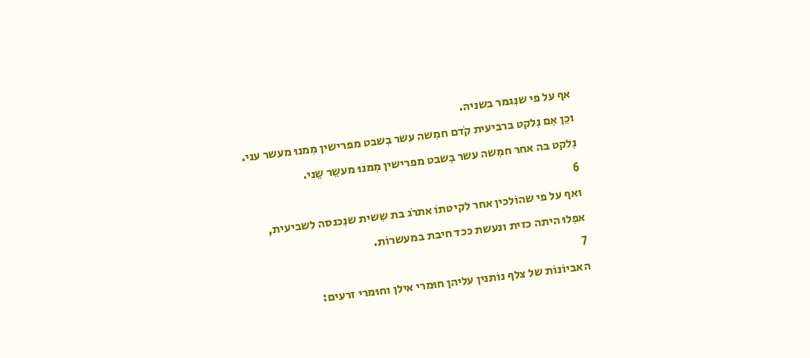אף על פי שנִגמר בשניה.
וכֵן אִם נִלקט ברביעית קֹדם חמִשה עשר בִשבט מפרישין מִמנוּ מעשר עני.
נִלקט בה אחר חמִשה עשר בִשבט מפרישין מִמנוּ מעשֵר שֵני.
6
ואף על פי שהוֹלכין אחר לקיטתוֹ אתרֹג בת שִשית שנִכנסה לשביעית,
אפִלוּ היתה כזית ונעשת ככד חיבת במעשרוֹת.
7
האביוֹנוֹת של צלף נוֹתנין עליהן חוּמרי אילן וחוּמרי זרעים: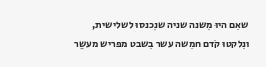שאִם היוּ מִשנה שניה שנִכנסוּ לשלישית,
ונִלקטוּ קֹדם חמִשה עשר בִשבט מפריש מעשֵר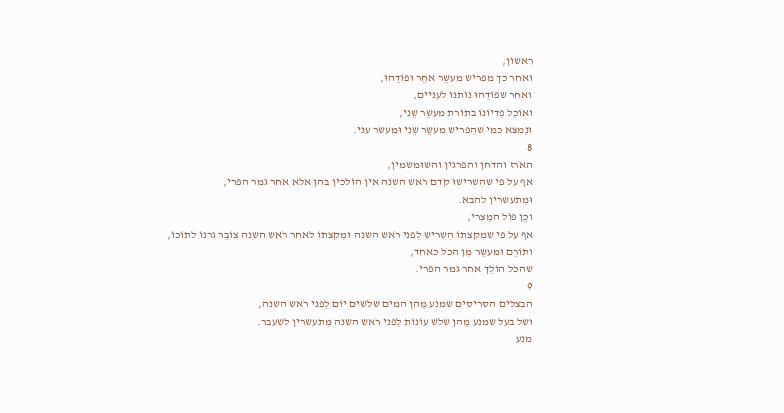רִאשוֹן,
ואחר כך מפריש מעשֵר אחֵר וּפוֹדֵהוּ,
ואחר שפוֹדֵהוּ נוֹתנוֹ לעניים,
ואוֹכֵל פִדיוֹנוֹ בתוֹרת מעשֵר שֵני,
ונִמצא כמי שהִפריש מעשֵר שֵני וּמעשר עני.
8
האֹרז והדֹחן והפרגין והשוּמשמין,
אף על פי שהִשרישוּ קֹדם רֹאש השנה אין הוֹלכין בהן אלא אחר גמר הפרי,
וּמִתעשרין להבא.
וכֵן פוֹל המִצרי,
אף על פי שמִקצתוֹ הִשריש לִפני רֹאש השנה וּמִקצתוֹ לאחר רֹאש השנה צוֹבֵר גרנוֹ לתוֹכוֹ,
ותוֹרֵם וּמעשֵר מִן הכֹל כאחד,
שהכֹל הוֹלֵך אחר גמר הפרי.
9
הבצלים הסריסים שמנע מֵהן המים שלֹשים יוֹם לִפני רֹאש השנה,
ושל בעל שמנע מֵהן שלֹש עוֹנוֹת לִפני רֹאש השנה מִתעשרין לשעבר.
מנע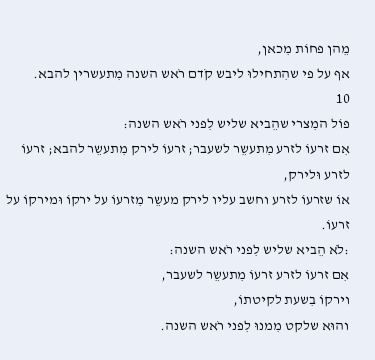מֵהן פחוֹת מִכאן,
אף על פי שהִתחילוּ ליבש קֹדם רֹאש השנה מִתעשרין להבא.
10
פוֹל המִצרי שהֵביא שליש לִפני רֹאש השנה:
אִם זרעוֹ לזרע מִתעשֵר לשעבר; זרעוֹ לירק מִתעשֵר להבא; זרעוֹ לזרע וּלירק,
אוֹ שזרעוֹ לזרע וחשב עליו לירק מעשֵר מִזרעוֹ על ירקוֹ וּמירקוֹ על זרעוֹ.
:לֹא הֵביא שליש לִפני רֹאש השנה:
אִם זרעוֹ לזרע זרעוֹ מִתעשֵר לשעבר,
וירקוֹ בִשעת לקיטתוֹ,
והוּא שלקט מִמנוּ לִפני רֹאש השנה.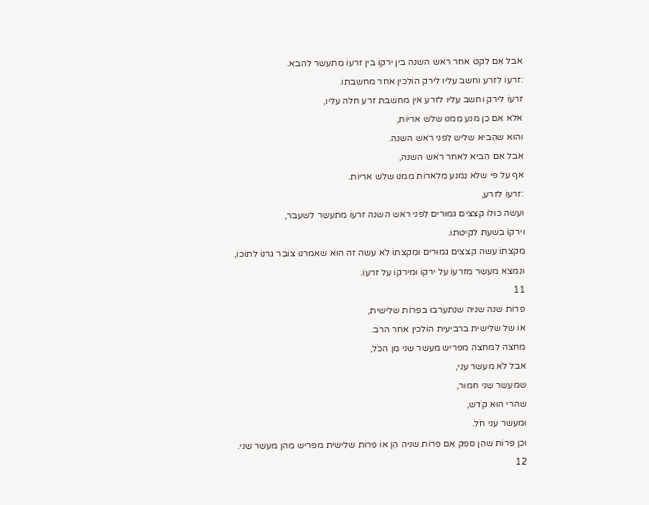אבל אִם לקט אחר רֹאש השנה בין ירקוֹ בין זרעוֹ מִתעשֵר להבא.
:זרעוֹ לזרע וחשב עליו לירק הוֹלכין אחר מחשבתוֹ.
זרעוֹ לירק וחשב עליו לזרע אין מחשבת זרע חלה עליו,
אלא אִם כֵן מנע מִמנוּ שלֹש אריוֹת,
והוּא שהֵביא שליש לִפני רֹאש השנה.
אבל אִם הֵביא לאחר רֹאש השנה,
אף על פי שלֹא נִמנע מִלארוֹת מִמנוּ שלֹש אריוֹת.
:זרעוֹ לזרע,
ועשה כוּלוֹ קצצים גמוּרים לִפני רֹאש השנה זרעוֹ מִתעשֵר לשעבר,
וירקוֹ בִשעת לקיטתוֹ.
מִקצתוֹ עשה קצצים גמוּרים וּמִקצתוֹ לֹא עשה זה הוּא שאמרנוּ צוֹבֵר גרנוֹ לתוֹכוֹ,
ונִמצא מעשֵר מִזרעוֹ על ירקוֹ וּמירקוֹ על זרעוֹ.
11
פֵרוֹת שנה שניה שנִתערבוּ בפֵרוֹת שלישית,
אוֹ של שלישית ברביעית הוֹלכין אחר הרֹב.
מחצה למחצה מפריש מעשֵר שֵני מִן הכֹל,
אבל לֹא מעשר עני,
שמעשֵר שֵני חמוּר,
שהרי הוּא קֹדש,
וּמעשר עני חֹל.
וכֵן פֵרוֹת שהֵן ספֵק אִם פֵרוֹת שניה הֵן אוֹ פֵרוֹת שלישית מפריש מֵהן מעשֵר שֵני.
12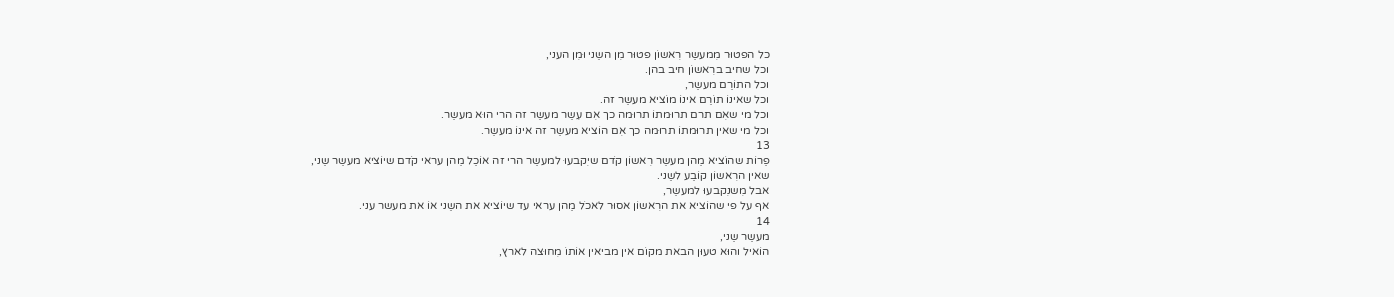כל הפטוּר מִמעשֵר רִאשוֹן פטוּר מִן השֵני וּמִן העני,
וכל שחיב ברִאשוֹן חיב בהן.
וכל התוֹרֵם מעשֵר,
וכל שאינוֹ תוֹרֵם אינוֹ מוֹציא מעשֵר זה.
וכל מי שאִם תרם תרוּמתוֹ תרוּמה כך אִם עִשֵר מעשֵר זה הרי הוּא מעשֵר.
וכל מי שאין תרוּמתוֹ תרוּמה כך אִם הוֹציא מעשֵר זה אינוֹ מעשֵר.
13
פֵרוֹת שהוֹציא מֵהן מעשֵר רִאשוֹן קֹדם שיִקבעוּ למעשֵר הרי זה אוֹכֵל מֵהן עראי קֹדם שיוֹציא מעשֵר שֵני,
שאין הרִאשוֹן קוֹבֵע לשֵני.
אבל מִשנִקבעוּ למעשֵר,
אף על פי שהוֹציא את הרִאשוֹן אסוּר לאכֹל מֵהן עראי עד שיוֹציא את השֵני אוֹ את מעשר עני.
14
מעשֵר שֵני,
הוֹאיל והוּא טעוּן הבאת מקוֹם אין מביאין אוֹתוֹ מִחוּצה לארץ,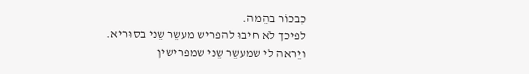כִבכוֹר בהֵמה.
לפיכך לֹא חיבוּ להפריש מעשֵר שֵני בסוּריא.
ויֵראה לי שמעשֵר שֵני שמפרישין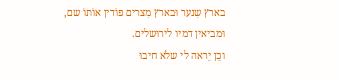בארץ שִנער וּבארץ מִצרים פוֹדין אוֹתוֹ שם,
וּמביאין דמיו לירוּשלים.
וכֵן יֵראה לי שלֹא חיבוּ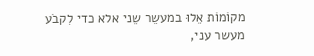מקוֹמוֹת אֵלוּ במעשֵר שֵני אלא כדי לִקבֹע מעשר עני,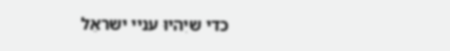כדי שיִהיוּ עניי ישראֵל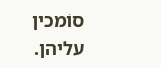סוֹמכין עליהן.